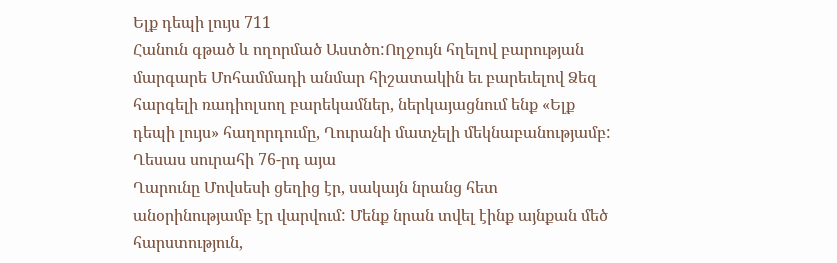Ելք դեպի լույս 711
Հանուն գթած և ողորմած Աստծո:Ողջույն հղելով բարության մարգարե Մոհամմադի անմար հիշատակին եւ բարեւելով Ձեզ հարգելի ռադիոլսող բարեկամներ, ներկայացնում ենք «Ելք դեպի լույս» հաղորդումը, Ղուրանի մատչելի մեկնաբանությամբ:
Ղեսաս սուրահի 76-րդ այա
Ղարունը Մովսեսի ցեղից էր, սակայն նրանց հետ անօրինությամբ էր վարվում: Մենք նրան տվել էինք այնքան մեծ հարստություն,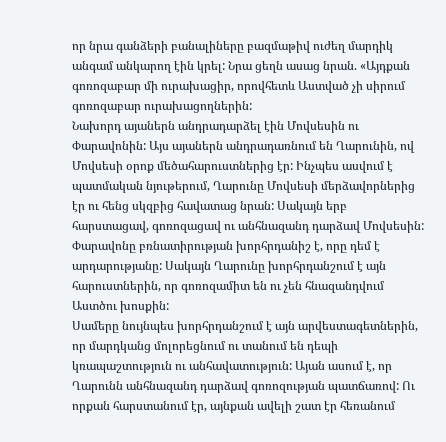որ նրա գանձերի բանալիները բազմաթիվ ուժեղ մարդիկ անգամ անկարող էին կրել: Նրա ցեղն ասաց նրան. «Այդքան գոռոզաբար մի ուրախացիր, որովհետև Աստված չի սիրում գոռոզաբար ուրախացողներին:
Նախորդ այաներն անդրադարձել էին Մովսեսին ու Փարավոնին: Այս այաներն անդրադառնում են Ղարունին, ով Մովսեսի օրոք մեծահարուստներից էր: Ինչպես ասվում է պատմական նյութերում, Ղարունը Մովսեսի մերձավորներից էր ու հենց սկզբից հավատաց նրան: Սակայն երբ հարստացավ, գոռոզացավ ու անհնազանդ դարձավ Մովսեսին:
Փարավոնը բռնատիրության խորհրդանիշ է, որը դեմ է արդարությանը: Սակայն Ղարունը խորհրդանշում է այն հարուստներին, որ գոռոզամիտ են ու չեն հնազանդվում Աստծու խոսքին:
Սամերը նույնպես խորհրդանշում է այն արվեստագետներին, որ մարդկանց մոլորեցնում ու տանում են դեպի կռապաշտություն ու անհավատություն: Այան ասում է, որ Ղարունն անհնազանդ դարձավ գոռոզության պատճառով: Ու որքան հարստանում էր, այնքան ավելի շատ էր հեռանում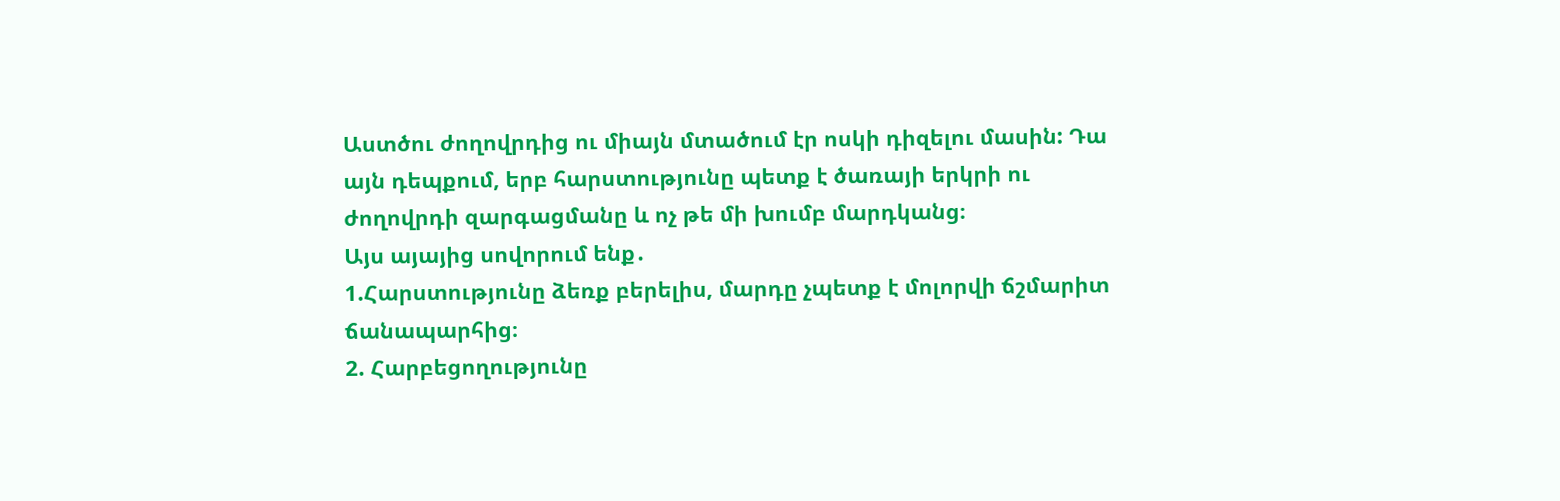Աստծու ժողովրդից ու միայն մտածում էր ոսկի դիզելու մասին: Դա այն դեպքում, երբ հարստությունը պետք է ծառայի երկրի ու ժողովրդի զարգացմանը և ոչ թե մի խումբ մարդկանց։
Այս այայից սովորում ենք․
1.Հարստությունը ձեռք բերելիս, մարդը չպետք է մոլորվի ճշմարիտ ճանապարհից։
2. Հարբեցողությունը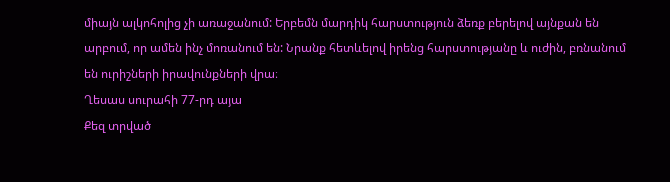միայն ալկոհոլից չի առաջանում: Երբեմն մարդիկ հարստություն ձեռք բերելով այնքան են արբում, որ ամեն ինչ մոռանում են: Նրանք հետևելով իրենց հարստությանը և ուժին, բռնանում են ուրիշների իրավունքների վրա։
Ղեսաս սուրահի 77-րդ այա
Քեզ տրված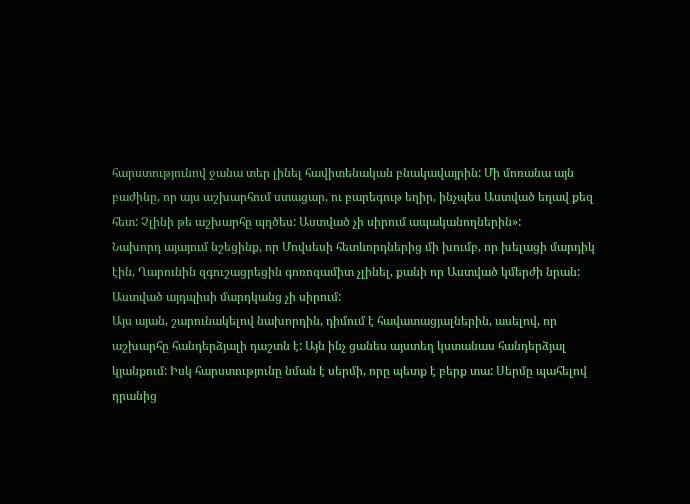հարստությունով ջանա տեր լինել հավիտենական բնակավայրին: Մի մոռանա այն բաժինը, որ այս աշխարհում ստացար, ու բարեգութ եղիր, ինչպես Աստված եղավ քեզ հետ: Չլինի թե աշխարհը պղծես: Աստված չի սիրում ապականողներին»:
Նախորդ այայում նշեցինք, որ Մովսեսի հետևորդներից մի խումբ, որ խելացի մարդիկ էին, Ղարունին զգուշացրեցին գոռոզամիտ չլինել, քանի որ Աստված կմերժի նրան: Աստված այդպիսի մարդկանց չի սիրում:
Այս այան, շարունակելով նախորդին, դիմում է հավատացյալներին, ասելով, որ աշխարհը հանդերձյալի դաշտն է: Այն ինչ ցանես այստեղ կստանաս հանդերձյալ կյանքում: Իսկ հարստությունը նման է սերմի, որը պետք է բերք տա: Սերմը պահելով դրանից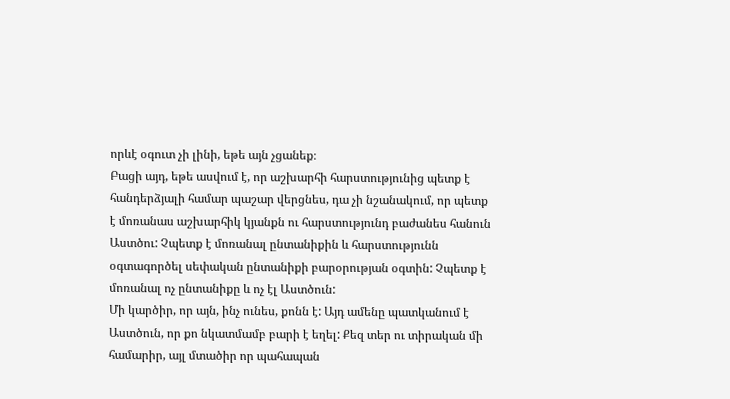որևէ օգուտ չի լինի, եթե այն չցանեք։
Բացի այդ, եթե ասվում է, որ աշխարհի հարստությունից պետք է հանդերձյալի համար պաշար վերցնես, դա չի նշանակում, որ պետք է մոռանաս աշխարհիկ կյանքն ու հարստությունդ բաժանես հանուն Աստծու: Չպետք է մոռանալ ընտանիքին և հարստությունն օգտագործել սեփական ընտանիքի բարօրության օգտին: Չպետք է մոռանալ ոչ ընտանիքը և ոչ էլ Աստծուն:
Մի կարծիր, որ այն, ինչ ունես, քոնն է: Այդ ամենը պատկանում է Աստծուն, որ քո նկատմամբ բարի է եղել: Քեզ տեր ու տիրական մի համարիր, այլ մտածիր որ պահապան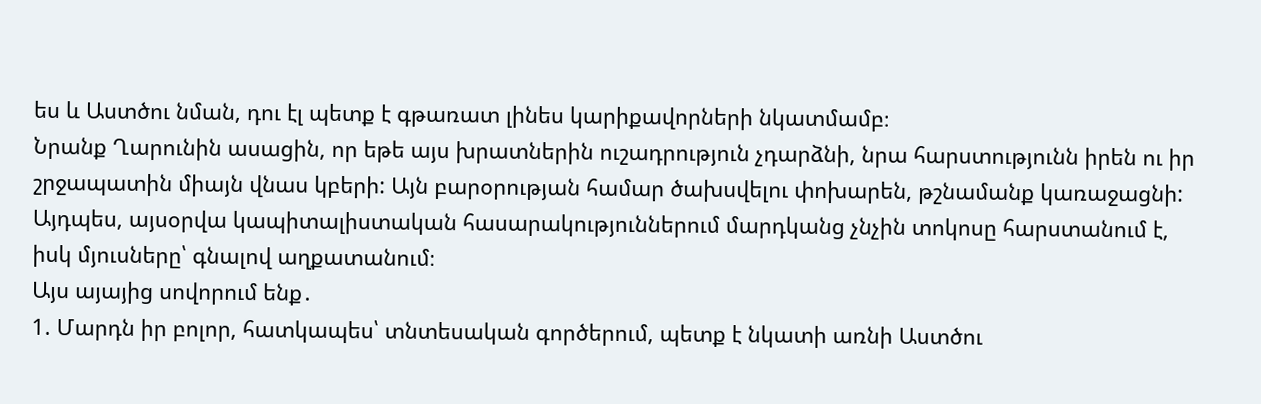ես և Աստծու նման, դու էլ պետք է գթառատ լինես կարիքավորների նկատմամբ։
Նրանք Ղարունին ասացին, որ եթե այս խրատներին ուշադրություն չդարձնի, նրա հարստությունն իրեն ու իր շրջապատին միայն վնաս կբերի: Այն բարօրության համար ծախսվելու փոխարեն, թշնամանք կառաջացնի: Այդպես, այսօրվա կապիտալիստական հասարակություններում մարդկանց չնչին տոկոսը հարստանում է, իսկ մյուսները՝ գնալով աղքատանում։
Այս այայից սովորում ենք․
1. Մարդն իր բոլոր, հատկապես՝ տնտեսական գործերում, պետք է նկատի առնի Աստծու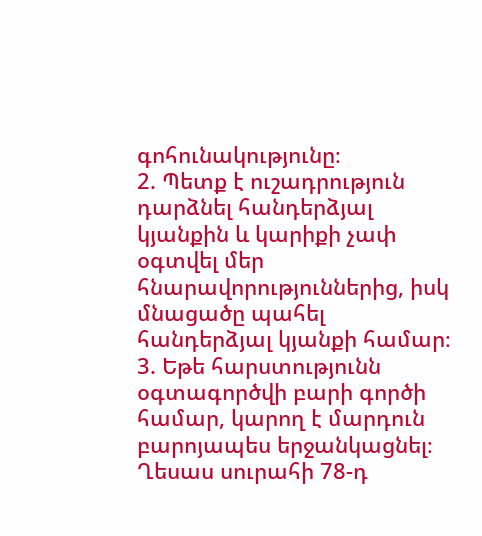գոհունակությունը։
2. Պետք է ուշադրություն դարձնել հանդերձյալ կյանքին և կարիքի չափ օգտվել մեր հնարավորություններից, իսկ մնացածը պահել հանդերձյալ կյանքի համար։
3. Եթե հարստությունն օգտագործվի բարի գործի համար, կարող է մարդուն բարոյապես երջանկացնել։
Ղեսաս սուրահի 78-դ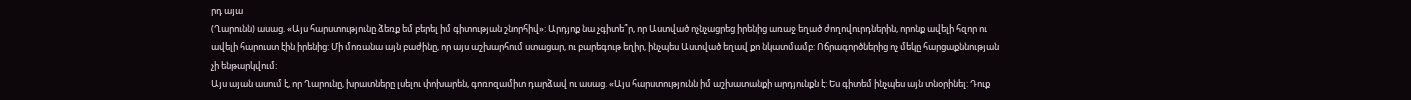րդ այա
(Ղարունն) ասաց. «Այս հարստությունը ձեռք եմ բերել իմ գիտության շնորհիվ»: Արդյոք նա չգիտե՞ր, որ Աստված ոչնչացրեց իրենից առաջ եղած ժողովուրդներին, որոնք ավելի հզոր ու ավելի հարուստ էին իրենից: Մի մոռանա այն բաժինը, որ այս աշխարհում ստացար, ու բարեգութ եղիր, ինչպես Աստված եղավ քո նկատմամբ: Ոճրագործներից ոչ մեկը հարցաքննության չի ենթարկվում:
Այս այան ասում է, որ Ղարունը, խրատները լսելու փոխարեն, գոռոզամիտ դարձավ ու ասաց. «Այս հարստությունն իմ աշխատանքի արդյունքն է: Ես գիտեմ ինչպես այն տնօրինել: Դուք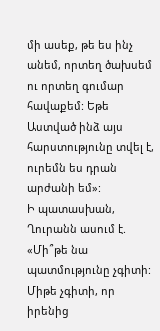մի ասեք, թե ես ինչ անեմ, որտեղ ծախսեմ ու որտեղ գումար հավաքեմ: Եթե Աստված ինձ այս հարստությունը տվել է, ուրեմն ես դրան արժանի եմ»:
Ի պատասխան, Ղուրանն ասում է. «Մի՞թե նա պատմությունը չգիտի: Միթե չգիտի, որ իրենից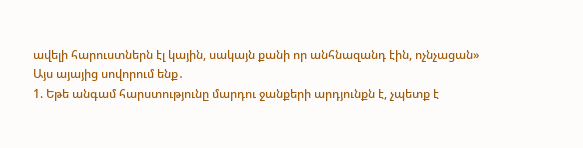ավելի հարուստներն էլ կային, սակայն քանի որ անհնազանդ էին, ոչնչացան»
Այս այայից սովորում ենք․
1. Եթե անգամ հարստությունը մարդու ջանքերի արդյունքն է, չպետք է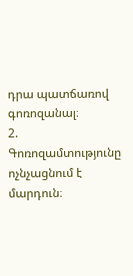դրա պատճառով գոռոզանալ։
2. Գոռոզամտությունը ոչնչացնում է մարդուն։